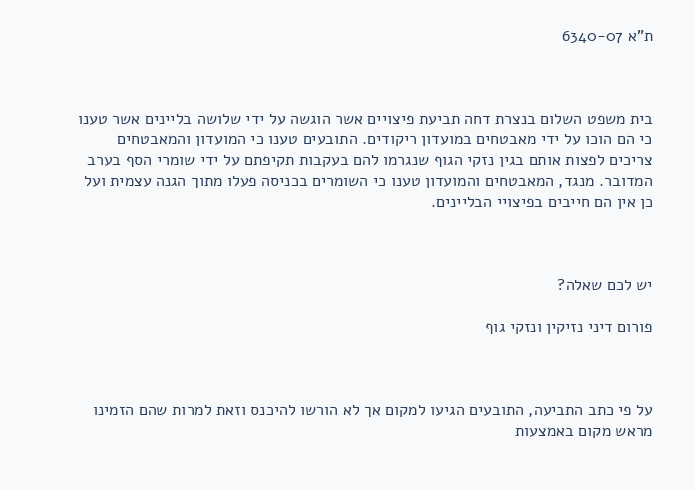ת"א 6340-07



בית משפט השלום בנצרת דחה תביעת פיצויים אשר הוגשה על ידי שלושה בליינים אשר טענו כי הם הוכו על ידי מאבטחים במועדון ריקודים. התובעים טענו כי המועדון והמאבטחים צריכים לפצות אותם בגין נזקי הגוף שנגרמו להם בעקבות תקיפתם על ידי שומרי הסף בערב המדובר. מנגד, המאבטחים והמועדון טענו כי השומרים בכניסה פעלו מתוך הגנה עצמית ועל כן אין הם חייבים בפיצויי הבליינים.



יש לכם שאלה?

פורום דיני נזיקין ונזקי גוף



על פי כתב התביעה, התובעים הגיעו למקום אך לא הורשו להיכנס וזאת למרות שהם הזמינו מראש מקום באמצעות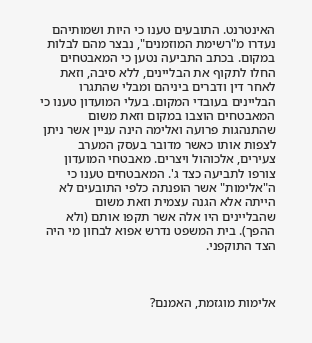האינטרנט. התובעים טענו כי היות ושמותיהם נעדרו מ"רשימת המוזמנים", נבצר מהם לבלות במקום. בכתב התביעה נטען כי המאבטחים החלו לתקוף את הבליינים, ללא סיבה, וזאת לאחר דין ודברים ביניהם ומבלי שהתגרו הבליינים בעובדי המקום. בעלי המועדון טענו כי המאבטחים הוצבו במקום וזאת משום שהתנהגות פרועה ואלימה הינה עניין אשר ניתן לצפות אותו כאשר מדובר בעסק המערב צעירים, אלכוהול ויצרים. מאבטחי המועדון צורפו לתביעה כצד ג'. המאבטחים טענו כי ה"אלימות" אשר הופנתה כלפי התובעים לא הייתה אלא הגנה עצמית וזאת משום שהבליינים היו אלה אשר תקפו אותם (ולא ההפך). בית המשפט נדרש אפוא לבחון מי היה הצד התוקפני.



אלימות מוגזמת, האמנם?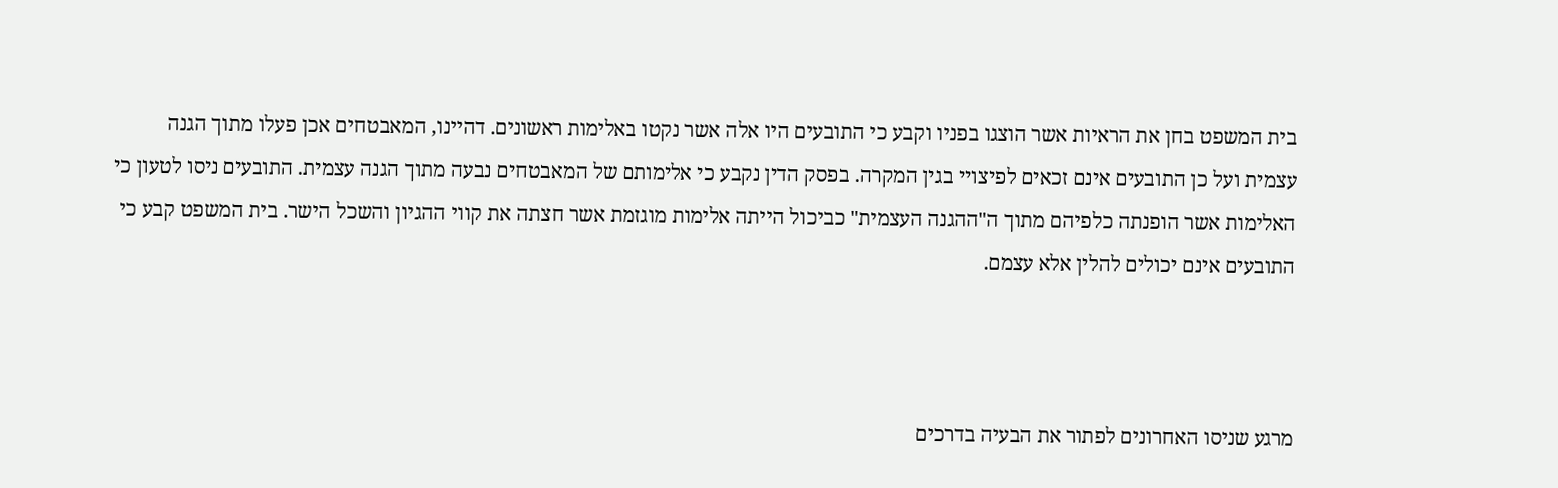בית המשפט בחן את הראיות אשר הוצגו בפניו וקבע כי התובעים היו אלה אשר נקטו באלימות ראשונים. דהיינו, המאבטחים אכן פעלו מתוך הגנה עצמית ועל כן התובעים אינם זכאים לפיצויי בגין המקרה. בפסק הדין נקבע כי אלימותם של המאבטחים נבעה מתוך הגנה עצמית. התובעים ניסו לטעון כי האלימות אשר הופנתה כלפיהם מתוך ה"ההגנה העצמית" כביכול הייתה אלימות מוגזמת אשר חצתה את קווי ההגיון והשכל הישר. בית המשפט קבע כי התובעים אינם יכולים להלין אלא עצמם.



מרגע שניסו האחרונים לפתור את הבעיה בדרכים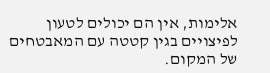אלימות, אין הם יכולים לטעון לפיצויים בגין קטטה עם המאבטחים של המקום.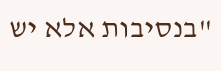"בנסיבות אלא יש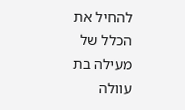להחיל את הכלל של מעילה בת עוולה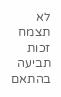לא תצמח זכות תביעה בהתאם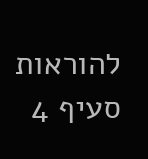להוראות סעיף 4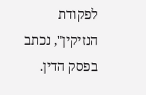לפקודת הנזיקין", נכתב בפסק הדין.